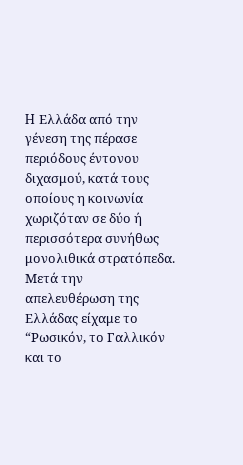H Ελλάδα από την γένεση της πέρασε περιόδους έντονου διχασμού, κατά τους οποίους η κοινωνία χωριζόταν σε δύο ή περισσότερα συνήθως μονολιθικά στρατόπεδα. Μετά την απελευθέρωση της Ελλάδας είχαμε το “Ρωσικόν, το Γαλλικόν και το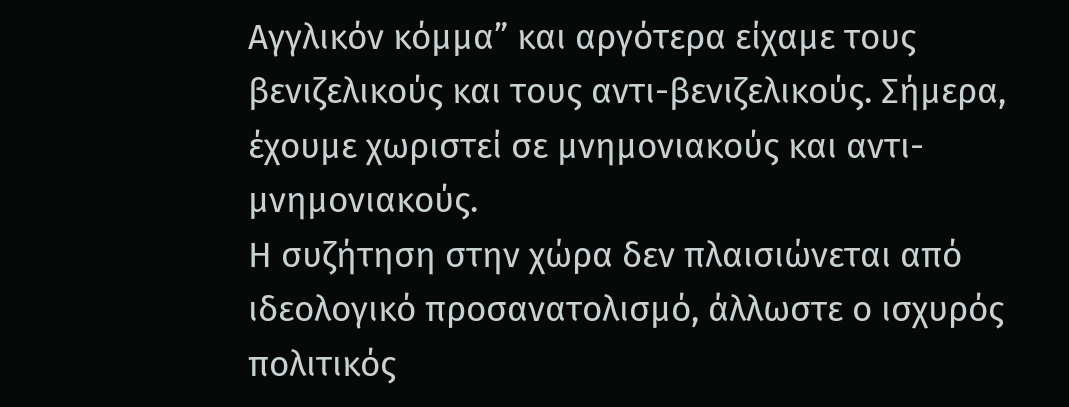Αγγλικόν κόμμα” και αργότερα είχαμε τους βενιζελικούς και τους αντι-βενιζελικούς. Σήμερα, έχουμε χωριστεί σε μνημονιακούς και αντι-μνημονιακούς.
Η συζήτηση στην χώρα δεν πλαισιώνεται από ιδεολογικό προσανατολισμό, άλλωστε ο ισχυρός πολιτικός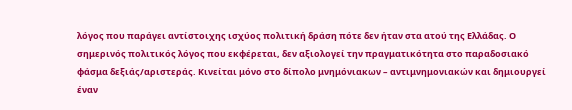λόγος που παράγει αντίστοιχης ισχύος πολιτική δράση πότε δεν ήταν στα ατού της Ελλάδας. Ο σημερινός πολιτικός λόγος που εκφέρεται, δεν αξιολογεί την πραγματικότητα στο παραδοσιακό φάσμα δεξιάς/αριστεράς. Κινείται μόνο στο δίπολο μνημόνιακων – αντιμνημονιακών και δημιουργεί έναν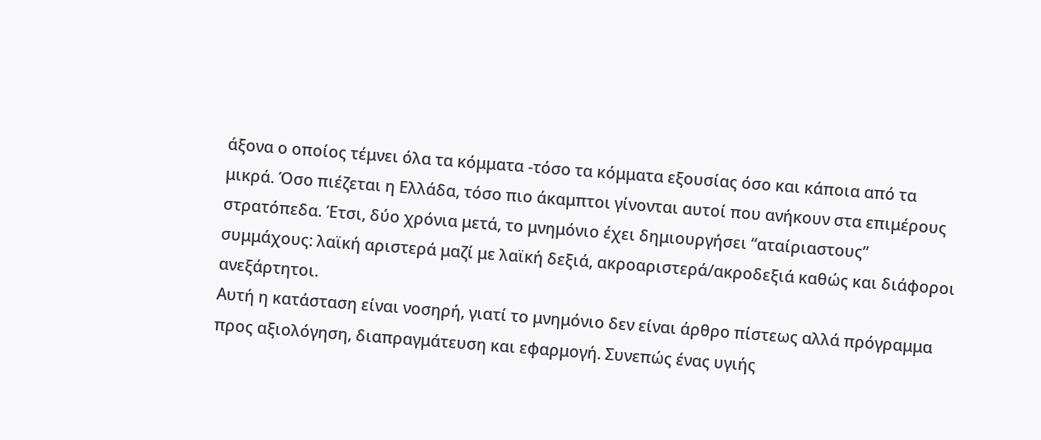άξονα ο οποίος τέμνει όλα τα κόμματα -τόσο τα κόμματα εξουσίας όσο και κάποια από τα μικρά. Όσο πιέζεται η Ελλάδα, τόσο πιο άκαμπτοι γίνονται αυτοί που ανήκουν στα επιμέρους στρατόπεδα. Έτσι, δύο χρόνια μετά, το μνημόνιο έχει δημιουργήσει “αταίριαστους” συμμάχους: λαϊκή αριστερά μαζί με λαϊκή δεξιά, ακροαριστερά/ακροδεξιά καθώς και διάφοροι ανεξάρτητοι.
Αυτή η κατάσταση είναι νοσηρή, γιατί το μνημόνιο δεν είναι άρθρο πίστεως αλλά πρόγραμμα προς αξιολόγηση, διαπραγμάτευση και εφαρμογή. Συνεπώς ένας υγιής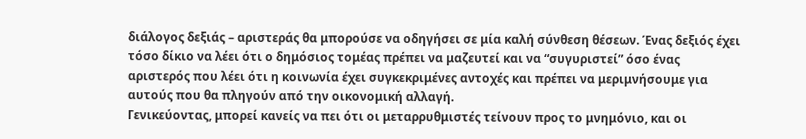διάλογος δεξιάς – αριστεράς θα μπορούσε να οδηγήσει σε μία καλή σύνθεση θέσεων. Ένας δεξιός έχει τόσο δίκιο να λέει ότι ο δημόσιος τομέας πρέπει να μαζευτεί και να “συγυριστεί” όσο ένας αριστερός που λέει ότι η κοινωνία έχει συγκεκριμένες αντοχές και πρέπει να μεριμνήσουμε για αυτούς που θα πληγούν από την οικονομική αλλαγή.
Γενικεύοντας, μπορεί κανείς να πει ότι οι μεταρρυθμιστές τείνουν προς το μνημόνιο, και οι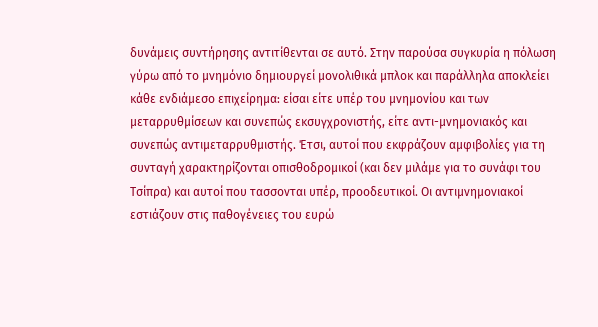δυνάμεις συντήρησης αντιτίθενται σε αυτό. Στην παρούσα συγκυρία η πόλωση γύρω από το μνημόνιο δημιουργεί μονολιθικά μπλοκ και παράλληλα αποκλείει κάθε ενδιάμεσο επιχείρημα: είσαι είτε υπέρ του μνημονίου και των μεταρρυθμίσεων και συνεπώς εκσυγχρονιστής, είτε αντι-μνημονιακός και συνεπώς αντιμεταρρυθμιστής. Έτσι, αυτοί που εκφράζουν αμφιβολίες για τη συνταγή χαρακτηρίζονται οπισθοδρομικοί (και δεν μιλάμε για το συνάφι του Τσίπρα) και αυτοί που τασσονται υπέρ, προοδευτικοί. Οι αντιμνημονιακοί εστιάζουν στις παθογένειες του ευρώ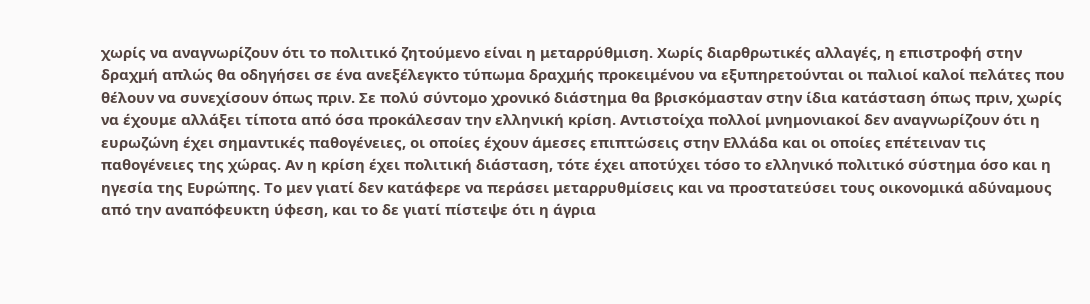χωρίς να αναγνωρίζουν ότι το πολιτικό ζητούμενο είναι η μεταρρύθμιση. Χωρίς διαρθρωτικές αλλαγές, η επιστροφή στην δραχμή απλώς θα οδηγήσει σε ένα ανεξέλεγκτο τύπωμα δραχμής προκειμένου να εξυπηρετούνται οι παλιοί καλοί πελάτες που θέλουν να συνεχίσουν όπως πριν. Σε πολύ σύντομο χρονικό διάστημα θα βρισκόμασταν στην ίδια κατάσταση όπως πριν, χωρίς να έχουμε αλλάξει τίποτα από όσα προκάλεσαν την ελληνική κρίση. Αντιστοίχα πολλοί μνημονιακοί δεν αναγνωρίζουν ότι η ευρωζώνη έχει σημαντικές παθογένειες, οι οποίες έχουν άμεσες επιπτώσεις στην Ελλάδα και οι οποίες επέτειναν τις παθογένειες της χώρας. Αν η κρίση έχει πολιτική διάσταση, τότε έχει αποτύχει τόσο το ελληνικό πολιτικό σύστημα όσο και η ηγεσία της Ευρώπης. Το μεν γιατί δεν κατάφερε να περάσει μεταρρυθμίσεις και να προστατεύσει τους οικονομικά αδύναμους από την αναπόφευκτη ύφεση, και το δε γιατί πίστεψε ότι η άγρια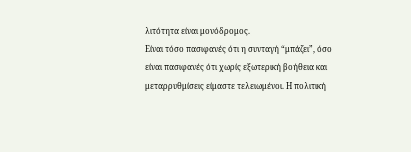λιτότητα είναι μονόδρομος.
Είναι τόσο πασιφανές ότι η συνταγή “μπάζει”, όσο είναι πασιφανές ότι χωρίς εξωτερική βοήθεια και μεταρρυθμίσεις είμαστε τελειωμένοι. Η πολιτική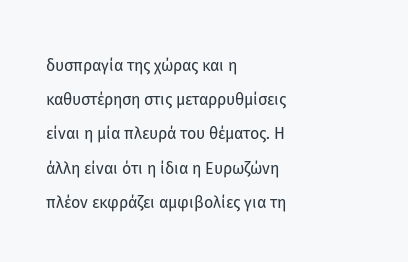δυσπραγία της χώρας και η καθυστέρηση στις μεταρρυθμίσεις είναι η μία πλευρά του θέματος. Η άλλη είναι ότι η ίδια η Ευρωζώνη πλέον εκφράζει αμφιβολίες για τη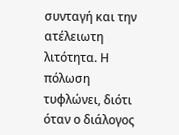συνταγή και την ατέλειωτη λιτότητα. Η πόλωση τυφλώνει, διότι όταν ο διάλογος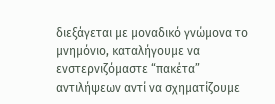διεξάγεται με μοναδικό γνώμονα το μνημόνιο, καταλήγουμε να ενστερνιζόμαστε “πακέτα” αντιλήψεων αντί να σχηματίζουμε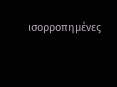ισορροπημένες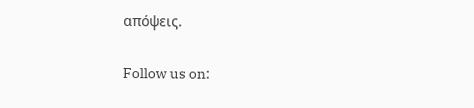απόψεις.

Follow us on: